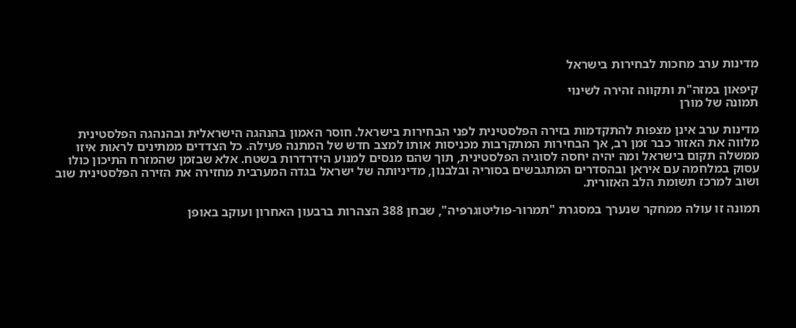מדינות ערב מחכות לבחירות בישראל

קיפאון במזה"ת ותקווה זהירה לשינוי
תמונה של מורן

מדינות ערב אינן מצפות להתקדמות בזירה הפלסטינית לפני הבחירות בישראל. חוסר האמון בהנהגה הישראלית ובהנהגה הפלסטינית מלווה את האזור כבר זמן רב, אך הבחירות המתקרבות מכניסות אותו למצב חדש של המתנה פעילה. כל הצדדים ממתינים לראות איזו ממשלה תקום בישראל ומה יהיה יחסה לסוגיה הפלסטינית, תוך שהם מנסים למנוע הידרדרות בשטח. אלא שבזמן שהמזרח התיכון כולו עסוק במלחמה עם איראן ובהסדרים המתגבשים בסוריה ובלבנון, מדיניותה של ישראל בגדה המערבית מחזירה את הזירה הפלסטינית שוב ושוב למרכז תשומת הלב האזורית.

תמונה זו עולה ממחקר שנערך במסגרת "תמרור-פוליטוגרפיה", שבחן 388 הצהרות ברבעון האחרון ועוקב באופן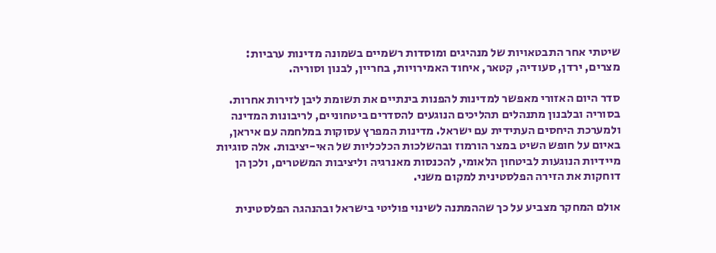שיטתי אחר התבטאויות של מנהיגים ומוסדות רשמיים בשמונה מדינות ערביות: מצרים, ירדן, סעודיה, קטאר, איחוד האמירויות, בחריין, לבנון וסוריה.

סדר היום האזורי מאפשר למדינות להפנות בינתיים את תשומת ליבן לזירות אחרות. בסוריה ובלבנון מתנהלים תהליכים הנוגעים להסדרים ביטחוניים, לריבונות המדינה ולמערכת היחסים העתידית עם ישראל. מדינות המפרץ עסוקות במלחמה עם איראן, באיום על חופש השיט במצר הורמוז ובהשלכות הכלכליות של האי-יציבות. אלה סוגיות מיידיות הנוגעות לביטחון הלאומי, להכנסות מאנרגיה וליציבות המשטרים, ולכן הן דוחקות את הזירה הפלסטינית למקום משני.

אולם המחקר מצביע על כך שההמתנה לשינוי פוליטי בישראל ובהנהגה הפלסטינית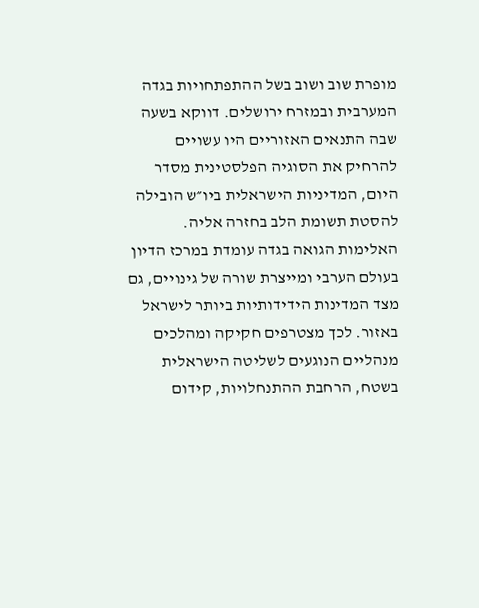מופרת שוב ושוב בשל ההתפתחויות בגדה המערבית ובמזרח ירושלים. דווקא בשעה שבה התנאים האזוריים היו עשויים להרחיק את הסוגיה הפלסטינית מסדר היום, המדיניות הישראלית ביו״ש הובילה להסטת תשומת הלב בחזרה אליה. האלימות הגואה בגדה עומדת במרכז הדיון בעולם הערבי ומייצרת שורה של גינויים, גם מצד המדינות הידידותיות ביותר לישראל באזור. לכך מצטרפים חקיקה ומהלכים מנהליים הנוגעים לשליטה הישראלית בשטח, הרחבת ההתנחלויות, קידום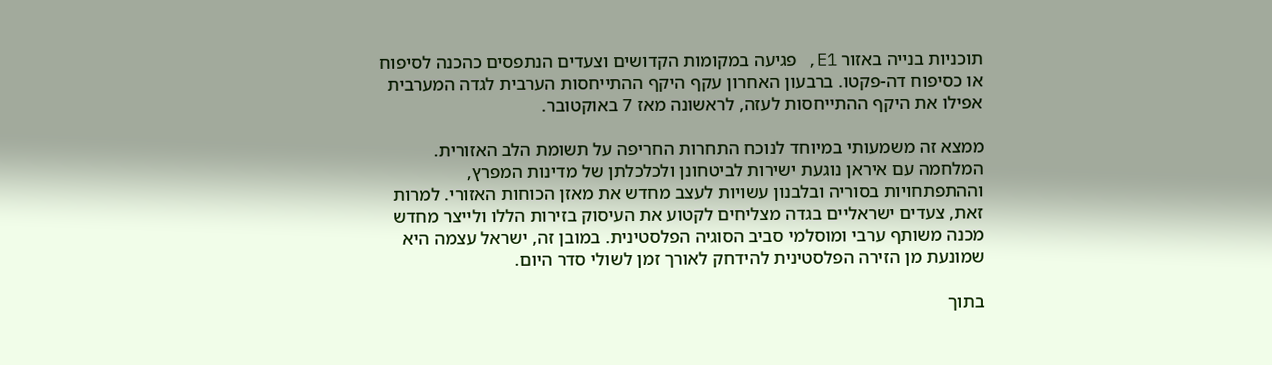תוכניות בנייה באזור E1, פגיעה במקומות הקדושים וצעדים הנתפסים כהכנה לסיפוח או כסיפוח דה-פקטו. ברבעון האחרון עקף היקף ההתייחסות הערבית לגדה המערבית אפילו את היקף ההתייחסות לעזה, לראשונה מאז 7 באוקטובר.

ממצא זה משמעותי במיוחד לנוכח התחרות החריפה על תשומת הלב האזורית. המלחמה עם איראן נוגעת ישירות לביטחונן ולכלכלתן של מדינות המפרץ, וההתפתחויות בסוריה ובלבנון עשויות לעצב מחדש את מאזן הכוחות האזורי. למרות זאת, צעדים ישראליים בגדה מצליחים לקטוע את העיסוק בזירות הללו ולייצר מחדש מכנה משותף ערבי ומוסלמי סביב הסוגיה הפלסטינית. במובן זה, ישראל עצמה היא שמונעת מן הזירה הפלסטינית להידחק לאורך זמן לשולי סדר היום.

בתוך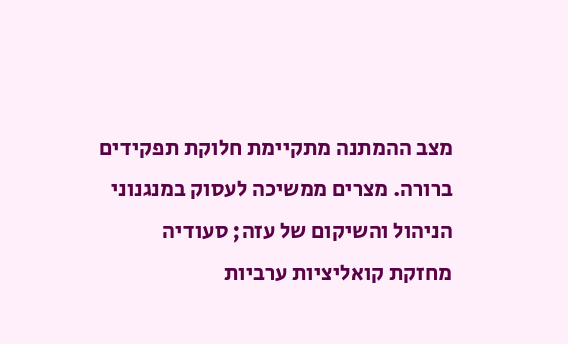מצב ההמתנה מתקיימת חלוקת תפקידים ברורה. מצרים ממשיכה לעסוק במנגנוני הניהול והשיקום של עזה; סעודיה מחזקת קואליציות ערביות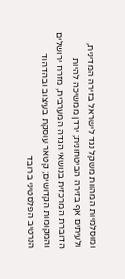ומוסלמיות המהוות משקל נגד לישראל בזירה המדינית, ולעיתים אף בזירה הביטחונית; ירדן ממשיכה להיות הדוברת המרכזית בנושאי הגדה המערבית, מזרח ירושלים והמקומות הקדושים; קטאר עוסקת בעיצוב ובהדהוד הנרטיב הפלסטיני ברובד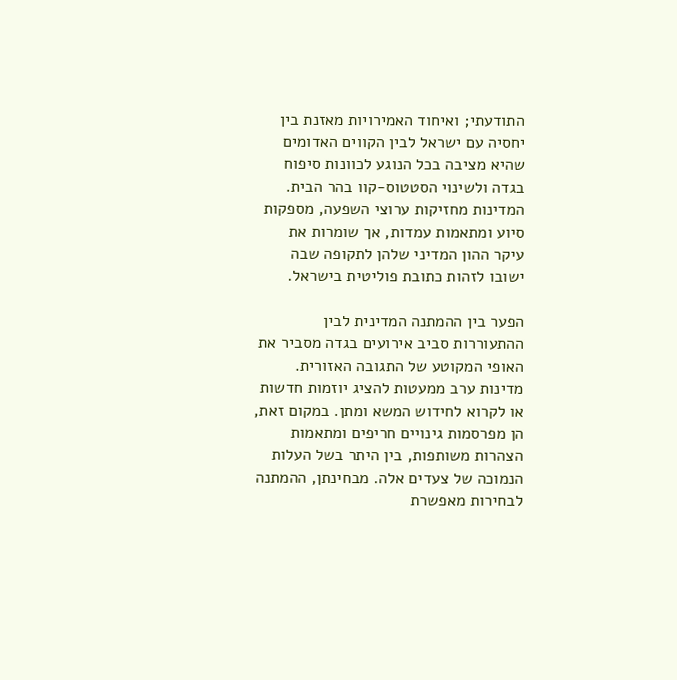התודעתי; ואיחוד האמירויות מאזנת בין יחסיה עם ישראל לבין הקווים האדומים שהיא מציבה בכל הנוגע לכוונות סיפוח בגדה ולשינוי הסטטוס-קוו בהר הבית. המדינות מחזיקות ערוצי השפעה, מספקות סיוע ומתאמות עמדות, אך שומרות את עיקר ההון המדיני שלהן לתקופה שבה ישובו לזהות כתובת פוליטית בישראל.

הפער בין ההמתנה המדינית לבין ההתעוררות סביב אירועים בגדה מסביר את האופי המקוטע של התגובה האזורית. מדינות ערב ממעטות להציג יוזמות חדשות או לקרוא לחידוש המשא ומתן. במקום זאת, הן מפרסמות גינויים חריפים ומתאמות הצהרות משותפות, בין היתר בשל העלות הנמוכה של צעדים אלה. מבחינתן, ההמתנה לבחירות מאפשרת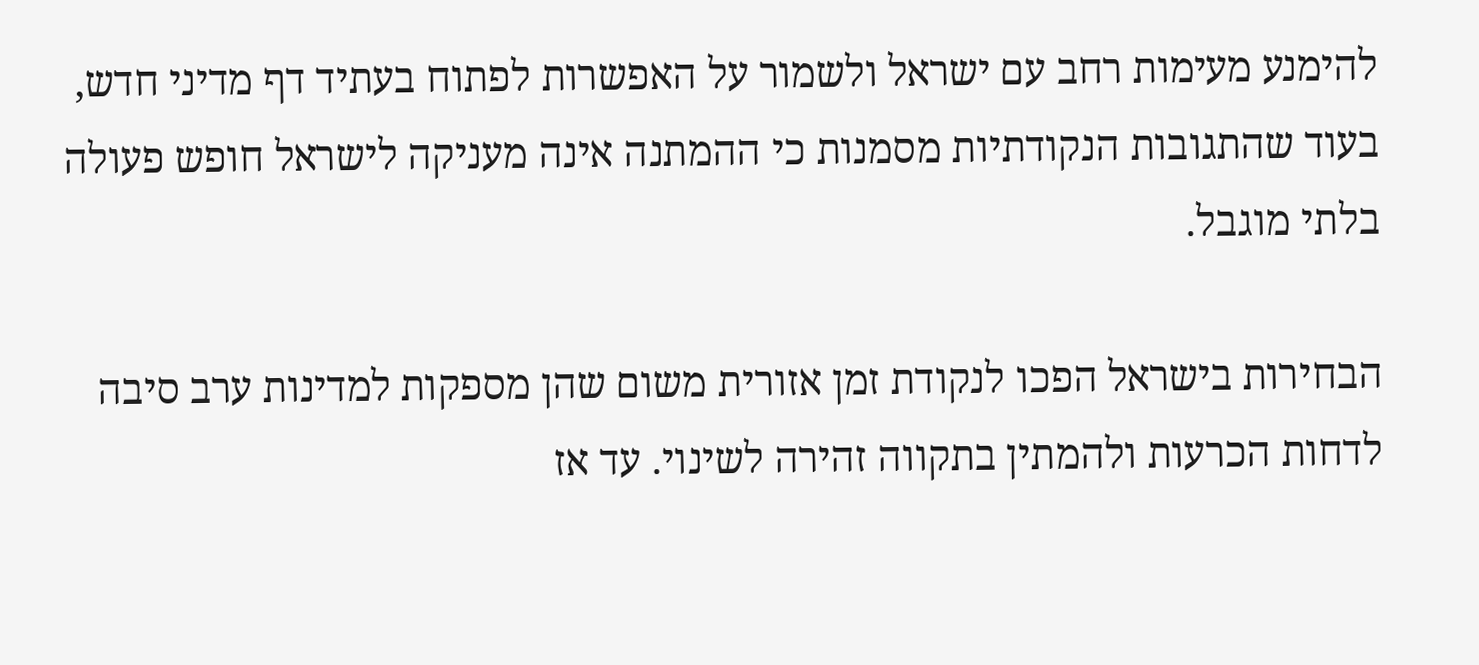להימנע מעימות רחב עם ישראל ולשמור על האפשרות לפתוח בעתיד דף מדיני חדש, בעוד שהתגובות הנקודתיות מסמנות כי ההמתנה אינה מעניקה לישראל חופש פעולה בלתי מוגבל.

הבחירות בישראל הפכו לנקודת זמן אזורית משום שהן מספקות למדינות ערב סיבה לדחות הכרעות ולהמתין בתקווה זהירה לשינוי. עד אז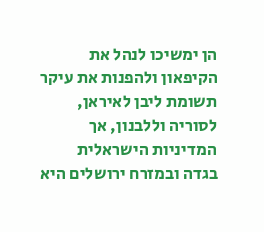הן ימשיכו לנהל את הקיפאון ולהפנות את עיקר תשומת ליבן לאיראן, לסוריה וללבנון, אך המדיניות הישראלית בגדה ובמזרח ירושלים היא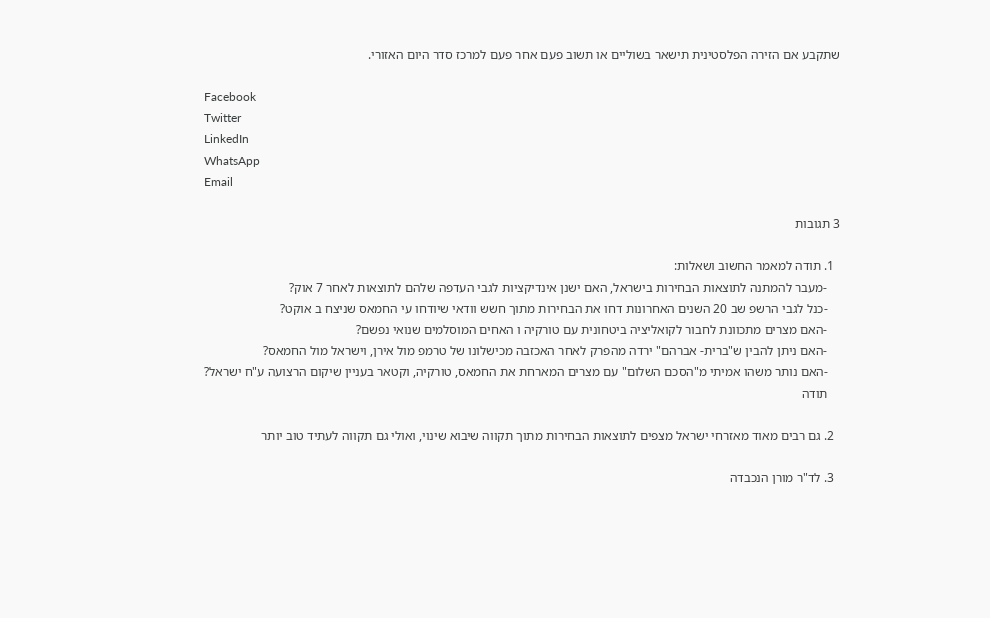שתקבע אם הזירה הפלסטינית תישאר בשוליים או תשוב פעם אחר פעם למרכז סדר היום האזורי.

Facebook
Twitter
LinkedIn
WhatsApp
Email

3 תגובות

  1. תודה למאמר החשוב ושאלות:
    -מעבר להמתנה לתוצאות הבחירות בישראל, האם ישנן אינדיקציות לגבי העדפה שלהם לתוצאות לאחר 7 אוק?
    -כנל לגבי הרשפ שב 20 השנים האחרונות דחו את הבחירות מתוך חשש וודאי שיודחו עי החמאס שניצח ב אוקט?
    -האם מצרים מתכוונת לחבור לקואליציה ביטחונית עם טורקיה ו האחים המוסלמים שנואי נפשם?
    -האם ניתן להבין ש"ברית- אברהם" ירדה מהפרק לאחר האכזבה מכישלונו של טרמפ מול אירן, וישראל מול החמאס?
    -האם נותר משהו אמיתי מ"הסכם השלום" עם מצרים המארחת את החמאס, טורקיה, וקטאר בעניין שיקום הרצועה ע"ח ישראל?
    תודה

  2. גם רבים מאוד מאזרחי ישראל מצפים לתוצאות הבחירות מתוך תקווה שיבוא שינוי, ואולי גם תקווה לעתיד טוב יותר

  3. לד"ר מורן הנכבדה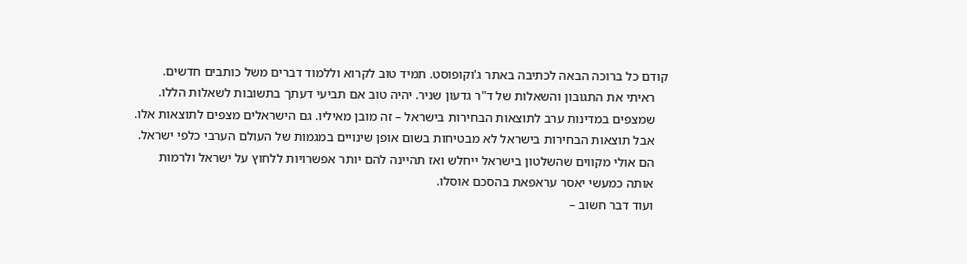קודם כל ברוכה הבאה לכתיבה באתר ג'וקופוסט. תמיד טוב לקרוא וללמוד דברים משל כותבים חדשים.
    ראיתי את התגובון והשאלות של ד"ר גדעון שניר. יהיה טוב אם תביעי דעתך בתשובות לשאלות הללו.
    שמצפים במדינות ערב לתוצאות הבחירות בישראל – זה מובן מאיליו. גם הישראלים מצפים לתוצאות אלו.
    אבל תוצאות הבחירות בישראל לא מבטיחות בשום אופן שינויים במגמות של העולם הערבי כלפי ישראל.
    הם אולי מקווים שהשלטון בישראל ייחלש ואז תהיינה להם יותר אפשרויות ללחוץ על ישראל ולרמות
    אותה כמעשי יאסר עראפאת בהסכם אוסלו.
    ועוד דבר חשוב –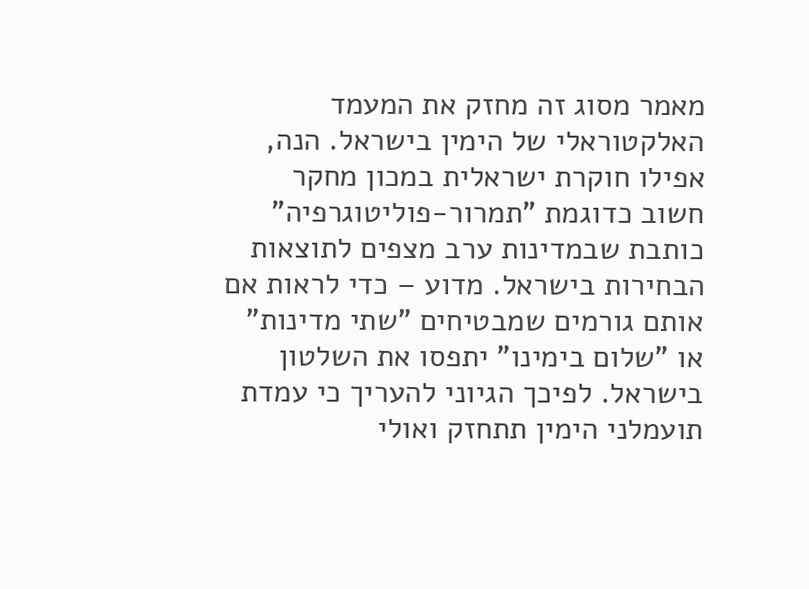מאמר מסוג זה מחזק את המעמד האלקטוראלי של הימין בישראל. הנה, אפילו חוקרת ישראלית במכון מחקר חשוב כדוגמת "תמרור-פוליטוגרפיה" כותבת שבמדינות ערב מצפים לתוצאות הבחירות בישראל. מדוע – כדי לראות אם אותם גורמים שמבטיחים "שתי מדינות" או "שלום בימינו" יתפסו את השלטון בישראל. לפיכך הגיוני להעריך כי עמדת תועמלני הימין תתחזק ואולי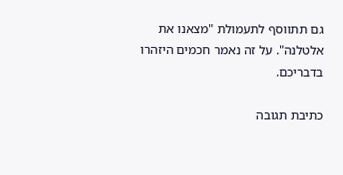גם תתווסף לתעמולת "מצאנו את אלטלנה". על זה נאמר חכמים היזהרו בדבריכם.

כתיבת תגובה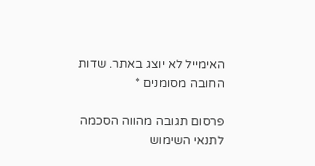האימייל לא יוצג באתר. שדות החובה מסומנים *

פרסום תגובה מהווה הסכמה לתנאי השימוש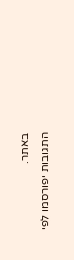באתר.
התגובות יפורסמו לפי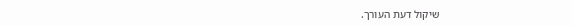שיקול דעת העורך.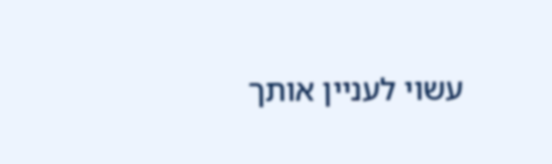עשוי לעניין אותך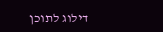דילוג לתוכן